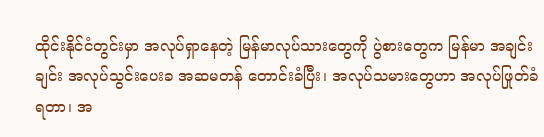ထိုင်းနိုင်ငံတွင်းမှာ အလုပ်ရှာနေတဲ့ မြန်မာလုပ်သားတွေကို ပွဲစားတွေက မြန်မာ အချင်းချင်း အလုပ်သွင်းပေးခ အဆမတန် တောင်းခံပြီး၊ အလုပ်သမားတွေဟာ အလုပ်ဖြုတ်ခံရတာ၊ အ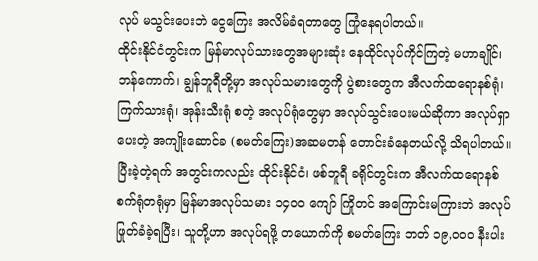လုပ် မသွင်းပေးဘဲ ငွေကြေး အလိမ်ခံရတာတွေ ကြုံနေရပါတယ်။
ထိုင်းနိုင်ငံတွင်းက မြန်မာလုပ်သားတွေအများဆုံး နေထိုင်လုပ်ကိုင်ကြတဲ့ မဟာချိုင်၊ ဘန်ကောက်၊ ချွန်ဘူရီတို့မှာ အလုပ်သမားတွေကို ပွဲစားတွေက အီလက်ထရောနစ်ရုံ၊ ကြက်သားရုံ၊ အုန်းသီးရုံ စတဲ့ အလုပ်ရုံတွေမှာ အလုပ်သွင်းပေးမယ်ဆိုကာ အလုပ်ရှာပေးတဲ့ အကျိုးဆောင်ခ (စမတ်ကြေး)အဆမတန် တောင်းခံနေတယ်လို့ သိရပါတယ်။
ပြီးခဲ့တဲ့ရက် အတွင်းကလည်း ထိုင်းနိုင်ငံ၊ ဖစ်ဘူရီ ခရိုင်တွင်းက အီလက်ထရောနစ် စက်ရုံတရုံမှာ မြန်မာအလုပ်သမား ၁၄၀၀ ကျော် ကြိုတင် အကြောင်းမကြားဘဲ အလုပ်ဖြုတ်ခံခဲ့ရပြီး၊ သူတို့ဟာ အလုပ်ရဖို့ တယောက်ကို စမတ်ကြေး ဘတ် ၁၉,၀၀၀ နီးပါး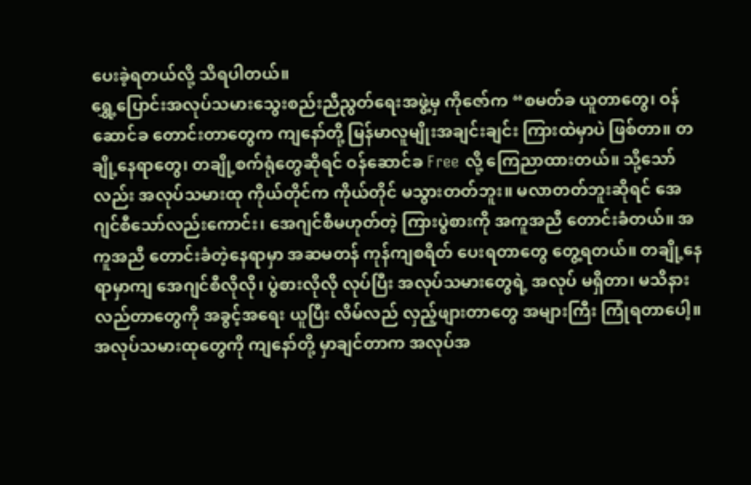ပေးခဲ့ရတယ်လို့ သိရပါတယ်။
ရွှေ့ပြောင်းအလုပ်သမားသွေးစည်းညီညွတ်ရေးအဖွဲ့မှ ကိုဇော်က “စမတ်ခ ယူတာတွေ၊ ဝန်ဆောင်ခ တောင်းတာတွေက ကျနော်တို့ မြန်မာလူမျိုးအချင်းချင်း ကြားထဲမှာပဲ ဖြစ်တာ။ တချို့နေရာတွေ၊ တချို့စက်ရုံတွေဆိုရင် ဝန်ဆောင်ခ Free လို့ ကြေညာထားတယ်။ သို့သော်လည်း အလုပ်သမားထု ကိုယ်တိုင်က ကိုယ်တိုင် မသွားတတ်ဘူး။ မလာတတ်ဘူးဆိုရင် အေဂျင်စီသော်လည်းကောင်း၊ အေဂျင်စီမဟုတ်တဲ့ ကြားပွဲစားကို အကူအညီ တောင်းခံတယ်။ အကူအညီ တောင်းခံတဲ့နေရာမှာ အဆမတန် ကုန်ကျစရိတ် ပေးရတာတွေ တွေ့ရတယ်။ တချို့နေရာမှာကျ အေဂျင်စီလိုလို၊ ပွဲစားလိုလို လုပ်ပြီး အလုပ်သမားတွေရဲ့ အလုပ် မရှိတာ၊ မသိနားလည်တာတွေကို အခွင့်အရေး ယူပြီး လိမ်လည် လှည့်ဖျားတာတွေ အများကြီး ကြုံရတာပေါ့။ အလုပ်သမားထုတွေကို ကျနော်တို့ မှာချင်တာက အလုပ်အ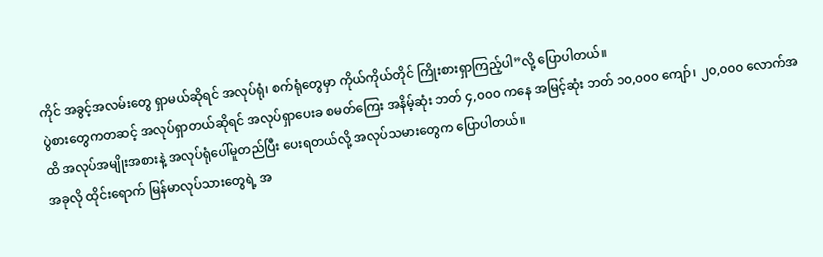ကိုင် အခွင့်အလမ်းတွေ ရှာမယ်ဆိုရင် အလုပ်ရုံ၊ စက်ရုံတွေမှာ ကိုယ်ကိုယ်တိုင် ကြိုးစားရှာကြည့်ပါ”လို့ ပြောပါတယ်။
ပွဲစားတွေကတဆင့် အလုပ်ရှာတယ်ဆိုရင် အလုပ်ရှာပေးခ စမတ်ကြေး အနိမ့်ဆုံး ဘတ် ၄,၀၀၀ ကနေ အမြင့်ဆုံး ဘတ် ၁၀,၀၀၀ ကျော်၊ ၂၀,၀၀၀ လောက်အထိ အလုပ်အမျိုးအစားနဲ့ အလုပ်ရုံပေါ်မူတည်ပြီး ပေးရတယ်လို့ အလုပ်သမားတွေက ပြောပါတယ်။
အခုလို ထိုင်းရောက် မြန်မာလုပ်သားတွေရဲ့ အ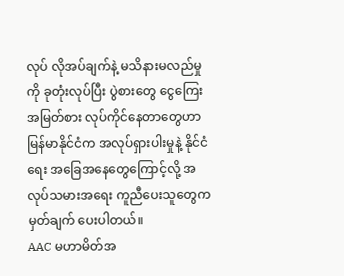လုပ် လိုအပ်ချက်နဲ့ မသိနားမလည်မှုကို ခုတုံးလုပ်ပြီး ပွဲစားတွေ ငွေကြေးအမြတ်စား လုပ်ကိုင်နေတာတွေဟာ မြန်မာနိုင်ငံက အလုပ်ရှားပါးမှုနဲ့ နိုင်ငံရေး အခြေအနေတွေကြောင့်လို့ အလုပ်သမားအရေး ကူညီပေးသူတွေက မှတ်ချက် ပေးပါတယ်။
AAC မဟာမိတ်အ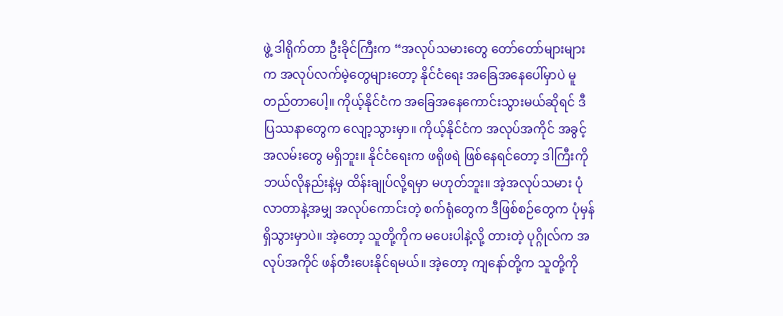ဖွဲ့ ဒါရိုက်တာ ဦးခိုင်ကြီးက “အလုပ်သမားတွေ တော်တော်များများက အလုပ်လက်မဲ့တွေများတော့ နိုင်ငံရေး အခြေအနေပေါ်မှာပဲ မူတည်တာပေါ့။ ကိုယ့်နိုင်ငံက အခြေအနေကောင်းသွားမယ်ဆိုရင် ဒီပြဿနာတွေက လျော့သွားမှာ။ ကိုယ့်နိုင်ငံက အလုပ်အကိုင် အခွင့်အလမ်းတွေ မရှိဘူး။ နိုင်ငံရေးက ဖရိုဖရဲ ဖြစ်နေရင်တော့ ဒါကြီးကို ဘယ်လိုနည်းနဲ့မှ ထိန်းချုပ်လို့ရမှာ မဟုတ်ဘူး။ အဲ့အလုပ်သမား ပုံလာတာနဲ့အမျှ အလုပ်ကောင်းတဲ့ စက်ရုံတွေက ဒီဖြစ်စဉ်တွေက ပုံမှန် ရှိသွားမှာပဲ။ အဲ့တော့ သူတို့ကိုက မပေးပါနဲ့လို့ တားတဲ့ ပုဂ္ဂိုလ်က အလုပ်အကိုင် ဖန်တီးပေးနိုင်ရမယ်။ အဲ့တော့ ကျနော်တို့က သူတို့ကို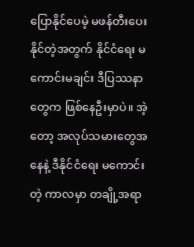ပြောနိုင်ပေမဲ့ မဖန်တီးပေးနိုင်တဲ့အတွက် နိုင်ငံရေး မကောင်းမချင်း ဒီပြဿနာတွေက ဖြစ်နေဦးမှာပဲ။ အဲ့တော့ အလုပ်သမားတွေအနေနဲ့ ဒီနိုင်ငံရေး မကောင်းတဲ့ ကာလမှာ တချို့အရာ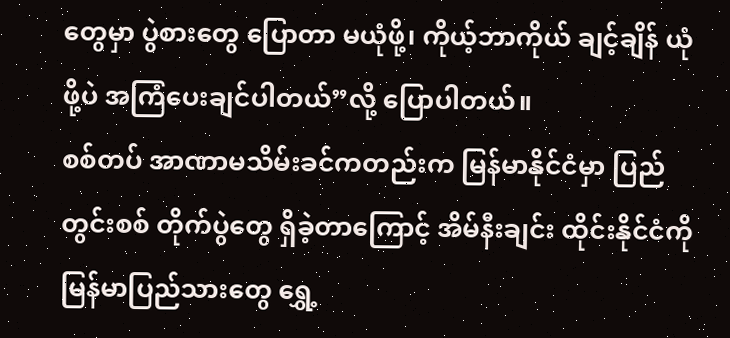တွေမှာ ပွဲစားတွေ ပြောတာ မယုံဖို့၊ ကိုယ့်ဘာကိုယ် ချင့်ချိန် ယုံဖို့ပဲ အကြံပေးချင်ပါတယ်”လို့ ပြောပါတယ်။
စစ်တပ် အာဏာမသိမ်းခင်ကတည်းက မြန်မာနိုင်ငံမှာ ပြည်တွင်းစစ် တိုက်ပွဲတွေ ရှိခဲ့တာကြောင့် အိမ်နီးချင်း ထိုင်းနိုင်ငံကို မြန်မာပြည်သားတွေ ရွှေ့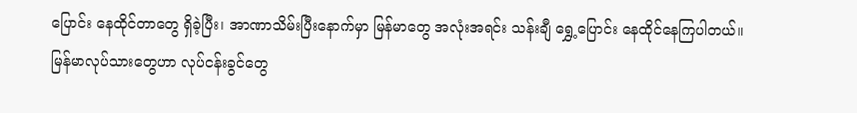ပြောင်း နေထိုင်တာတွေ ရှိခဲ့ပြီး၊ အာဏာသိမ်းပြီးနောက်မှာ မြန်မာတွေ အလုံးအရင်း သန်းချီ ရွှေ့ပြောင်း နေထိုင်နေကြပါတယ်။
မြန်မာလုပ်သားတွေဟာ လုပ်ငန်းခွင်တွေ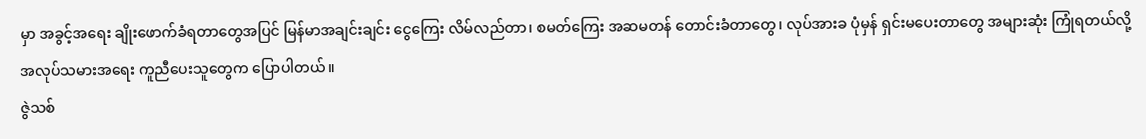မှာ အခွင့်အရေး ချိုးဖောက်ခံရတာတွေအပြင် မြန်မာအချင်းချင်း ငွေကြေး လိမ်လည်တာ၊ စမတ်ကြေး အဆမတန် တောင်းခံတာတွေ၊ လုပ်အားခ ပုံမှန် ရှင်းမပေးတာတွေ အများဆုံး ကြုံရတယ်လို့ အလုပ်သမားအရေး ကူညီပေးသူတွေက ပြောပါတယ်။
ဇွဲသစ်